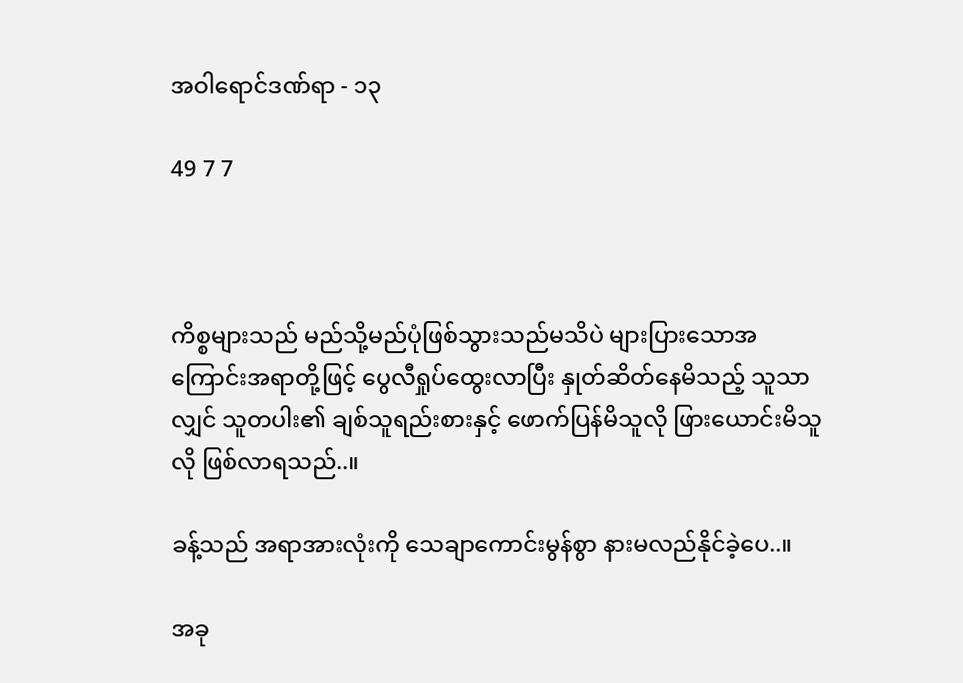အဝါရောင်ဒဏ်ရာ - ၁၃

49 7 7



ကိစ္စများသည် မည်သို့မည်ပုံဖြစ်သွားသည်မသိပဲ များပြားသောအကြောင်းအရာတို့ဖြင့် ပွေလီရှုပ်ထွေးလာပြီး နှုတ်ဆိတ်နေမိသည့် သူသာလျှင် သူတပါး၏ ချစ်သူရည်းစားနှင့် ဖောက်ပြန်မိသူလို ဖြားယောင်းမိသူလို ဖြစ်လာရသည်..။

ခန့်သည် အရာအားလုံးကို သေချာကောင်းမွန်စွာ နားမလည်နိုင်ခဲ့ပေ..။

အခု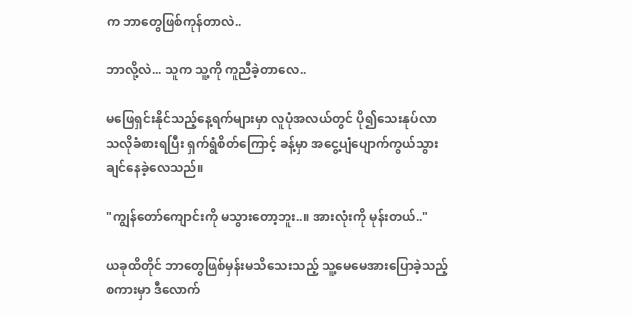က ဘာတွေဖြစ်ကုန်တာလဲ..

ဘာလို့လဲ... သူက သူ့ကို ကူညီခဲ့တာလေ..

မဖြေရှင်းနိုင်သည့်နေ့ရက်များမှာ လူပုံအလယ်တွင် ပို၍သေးနုပ်လာသလိုခံစားရပြီး ရှက်ရွံစိတ်ကြောင့် ခန့်မှာ အငွေ့ပျံပျောက်ကွယ်သွားချင်နေခဲ့လေသည်။

"ကျွန်တော်ကျောင်းကို မသွားတော့ဘူး..။ အားလုံးကို မုန်းတယ်.."

ယခုထိတိုင် ဘာတွေဖြစ်မှန်းမသိသေးသည့် သူ့မေမေအားပြောခဲ့သည့်စကားမှာ ဒီလောက်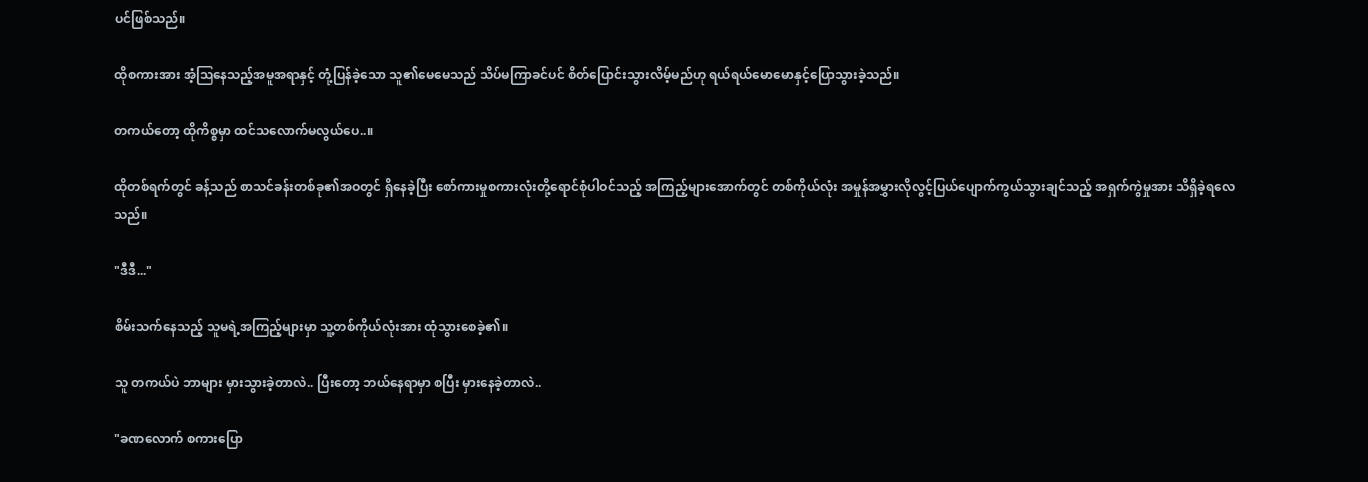ပင်ဖြစ်သည်။

ထိုစကားအား အံ့ဩနေသည့်အမူအရာနှင့် တုံ့ပြန်ခဲ့သော သူ၏မေမေသည် သိပ်မကြာခင်ပင် စိတ်ပြောင်းသွားလိမ့်မည်ဟု ရယ်ရယ်မောမောနှင့်ပြောသွားခဲ့သည်။

တကယ်တော့ ထိုကိစ္စမှာ ထင်သလောက်မလွယ်ပေ..။

ထိုတစ်ရက်တွင် ခန့်သည် စာသင်ခန်းတစ်ခု၏အဝတွင် ရှိနေခဲ့ပြီး စော်ကားမှုစကားလုံးတို့ရောင်စုံပါဝင်သည့် အကြည့်များအောက်တွင် တစ်ကိုယ်လုံး အမှုန်အမွှားလိုလွင့်ပြယ်ပျောက်ကွယ်သွားချင်သည့် အရှက်ကွဲမှုအား သိရှိခဲ့ရလေသည်။

"ဒီဒီ..."

စိမ်းသက်နေသည့် သူမရဲ့အကြည့်များမှာ သူ့တစ်ကိုယ်လုံးအား ထုံသွား‌စေခဲ့၏။

သူ တကယ်ပဲ ဘာများ မှားသွားခဲ့တာလဲ.. ပြီးတော့ ဘယ်နေရာမှာ စပြီး မှားနေခဲ့တာလဲ..

"ခဏလောက် စကားပြော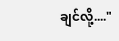ချင်လို့...."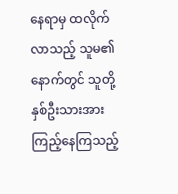နေရာမှ ထလိုက်လာသည့် သူမ၏နောက်တွင် သူတို့နှစ်ဦးသားအားကြည့်နေကြသည့်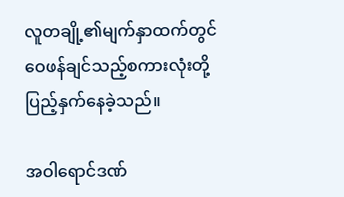လူတချို့၏မျက်နှာထက်တွင် ဝေဖန်ချင်သည့်စကားလုံးတို့ ပြည့်နှက်နေခဲ့သည်။

အဝါရောင်ဒဏ်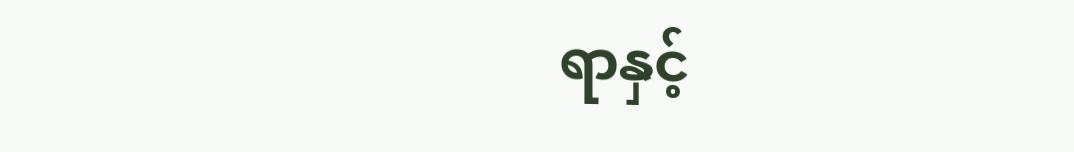ရာနှင့်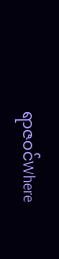ရာဇဝင်Where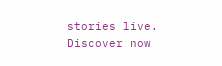stories live. Discover now